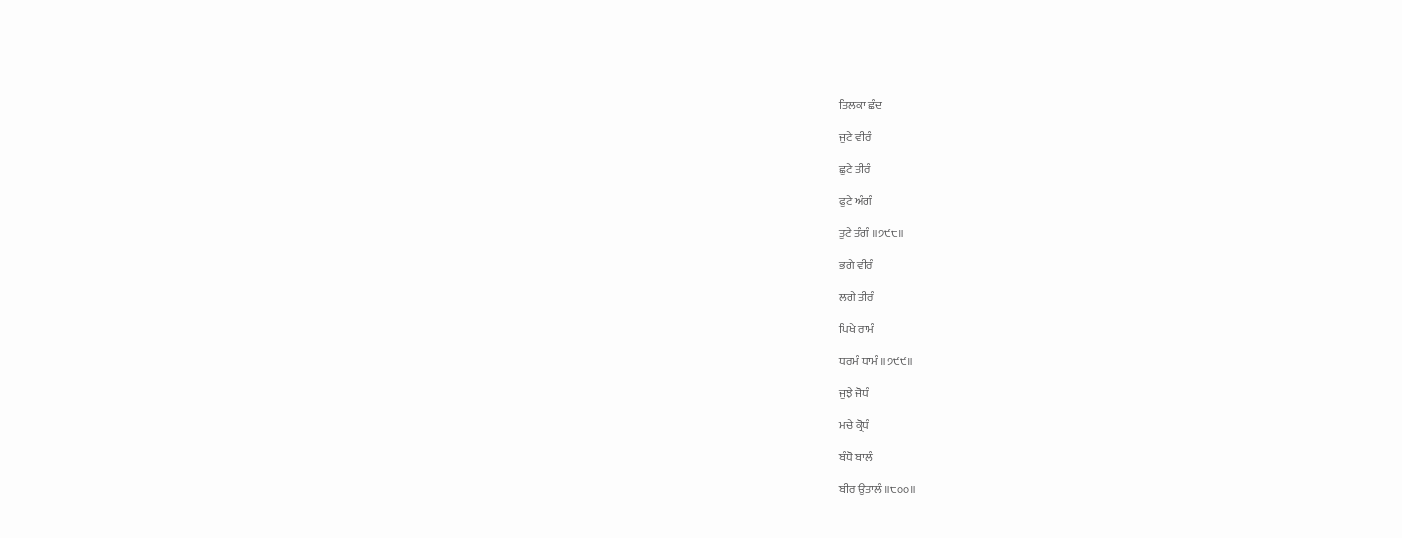ਤਿਲਕਾ ਛੰਦ

ਜੁਟੇ ਵੀਰੰ

ਛੁਟੇ ਤੀਰੰ

ਫੁਟੇ ਅੰਗੰ

ਤੁਟੇ ਤੰਗੰ ॥੭੯੮॥

ਭਗੇ ਵੀਰੰ

ਲਗੇ ਤੀਰੰ

ਪਿਖੇ ਰਾਮੰ

ਧਰਮੰ ਧਾਮੰ ॥੭੯੯॥

ਜੁਝੇ ਜੋਧੰ

ਮਚੇ ਕ੍ਰੋਧੰ

ਬੰਧੋ ਬਾਲੰ

ਬੀਰ ਉਤਾਲੰ ॥੮੦੦॥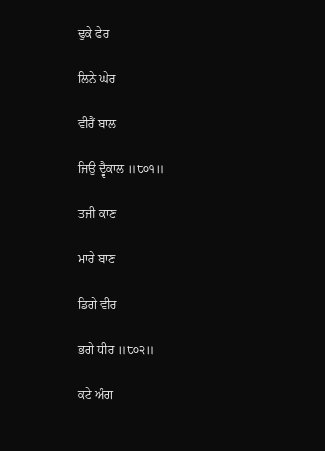ਢੁਕੇ ਫੇਰ

ਲਿਨੇ ਘੇਰ

ਵੀਰੈਂ ਬਾਲ

ਜਿਉ ਦ੍ਵੈਕਾਲ ॥੮੦੧॥

ਤਜੀ ਕਾਣ

ਮਾਰੇ ਬਾਣ

ਡਿਗੇ ਵੀਰ

ਭਗੇ ਧੀਰ ॥੮੦੨॥

ਕਟੇ ਅੰਗ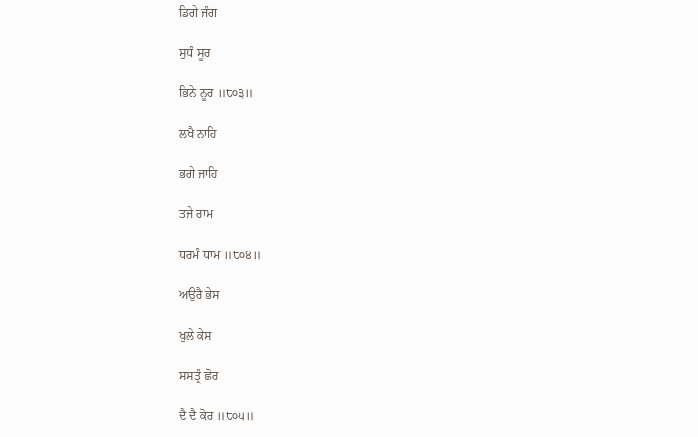ਡਿਗੇ ਜੰਗ

ਸੁਧੰ ਸੂਰ

ਭਿਨੇ ਨੂਰ ॥੮੦੩॥

ਲਖੈ ਨਾਹਿ

ਭਗੇ ਜਾਹਿ

ਤਜੇ ਰਾਮ

ਧਰਮੰ ਧਾਮ ॥੮੦੪॥

ਅਉਰੈ ਭੇਸ

ਖੁਲੇ ਕੇਸ

ਸਸਤ੍ਰੰ ਛੋਰ

ਦੈ ਦੈ ਕੋਰ ॥੮੦੫॥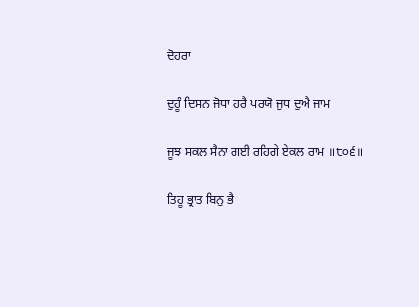ਦੋਹਰਾ

ਦੁਹੂੰ ਦਿਸਨ ਜੋਧਾ ਹਰੈ ਪਰਯੋ ਜੁਧ ਦੁਐ ਜਾਮ

ਜੂਝ ਸਕਲ ਸੈਨਾ ਗਈ ਰਹਿਗੇ ਏਕਲ ਰਾਮ ॥੮੦੬॥

ਤਿਹੂ ਭ੍ਰਾਤ ਬਿਨੁ ਭੈ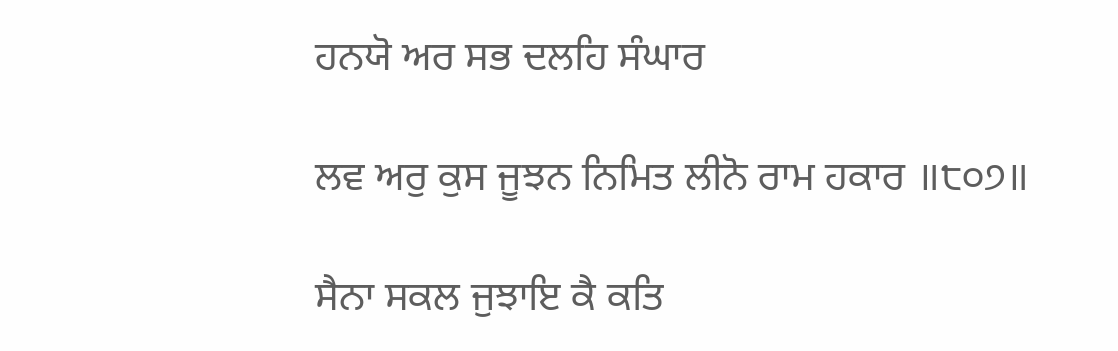ਹਨਯੋ ਅਰ ਸਭ ਦਲਹਿ ਸੰਘਾਰ

ਲਵ ਅਰੁ ਕੁਸ ਜੂਝਨ ਨਿਮਿਤ ਲੀਨੋ ਰਾਮ ਹਕਾਰ ॥੮੦੭॥

ਸੈਨਾ ਸਕਲ ਜੁਝਾਇ ਕੈ ਕਤਿ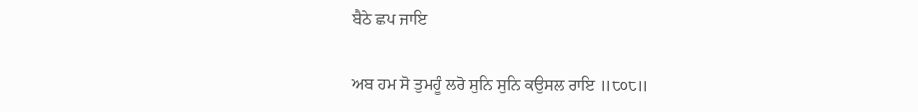ਬੈਠੇ ਛਪ ਜਾਇ

ਅਬ ਹਮ ਸੋ ਤੁਮਹੂੰ ਲਰੋ ਸੁਨਿ ਸੁਨਿ ਕਉਸਲ ਰਾਇ ॥੮੦੮॥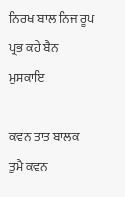ਨਿਰਖ ਬਾਲ ਨਿਜ ਰੂਪ ਪ੍ਰਭ ਕਹੇ ਬੈਨ ਮੁਸਕਾਇ

ਕਵਨ ਤਾਤ ਬਾਲਕ ਤੁਮੈ ਕਵਨ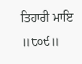ਤਿਹਾਰੀ ਮਾਇ ॥੮੦੯॥